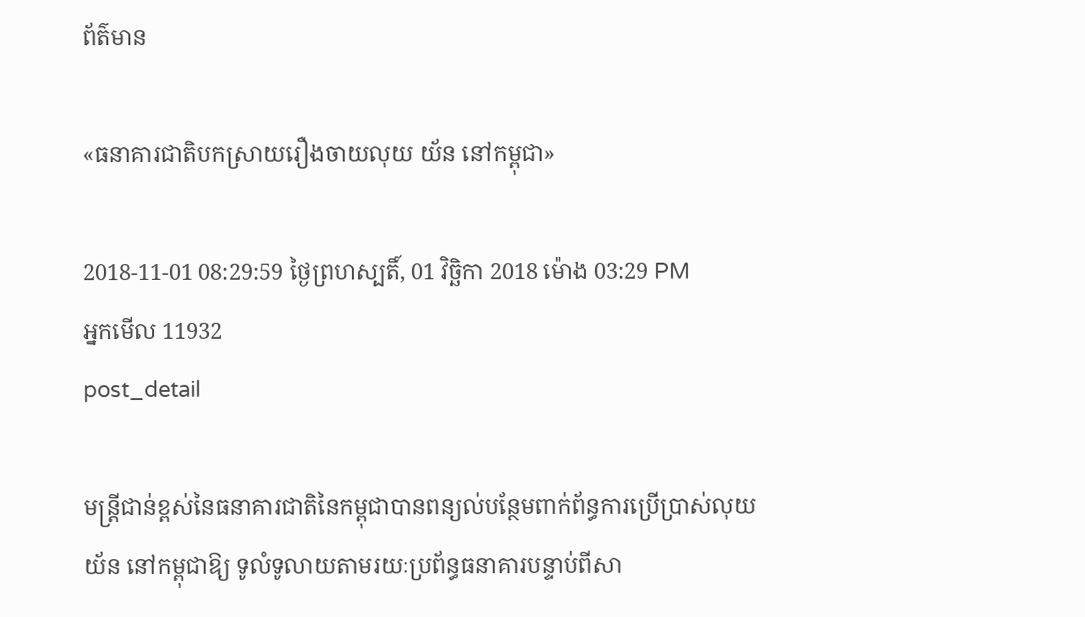ព័ត៌មាន

«ធនាគារជាតិបកស្រាយរឿងចាយលុយ យ័ន នៅកម្ពុជា»

2018-11-01 08:29:59 ថ្ងៃព្រហស្បតិ៍, 01 វិច្ឆិកា 2018 ម៉ោង 03:29 PM
អ្នកមើល 11932
post_detail

មន្ត្រីជាន់ខ្ពស់នៃធនាគារជាតិនៃកម្ពុជាបានពន្យល់បន្ថែមពាក់ព័ន្ធការប្រើប្រាស់លុយ យ័ន នៅកម្ពុជាឱ្យ ទូលំទូលាយតាមរយៈប្រព័ន្ធធនាគារបន្ទាប់ពីសា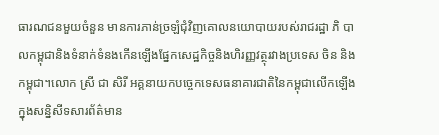ធារណជនមួយចំនួន មានការភាន់ច្រឡំជុំវិញគោលនយោបាយរបស់រាជរដ្ឋា ភិ បាលកម្ពុជានិងទំនាក់ទំនងកើនឡើងផ្នែកសេដ្ឋកិច្ចនិងហិរញ្ញវត្ថុរវាងប្រទេស ចិន និងកម្ពុជា។លោក ស្រី ជា សិរី អគ្គនាយកបច្ចេកទេសធនាគារជាតិនៃកម្ពុជាលើកឡើងក្នុងសន្និសីទសារព័ត៌មាន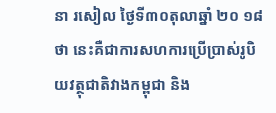នា រសៀល ថ្ងៃទី៣០តុលាឆ្នាំ ២០ ១៨ ថា នេះគឺជាការសហការប្រើប្រាស់រូបិយវត្ថុជាតិវាងកម្ពុជា និង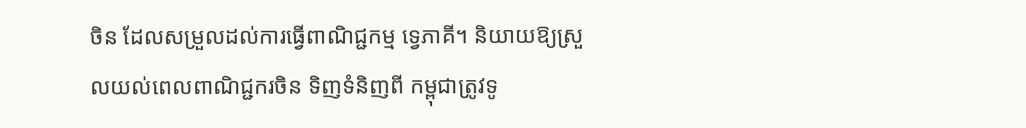ចិន ដែលសម្រួលដល់ការធ្វើពាណិជ្ជកម្ម ទ្វេភាគី។ និយាយឱ្យស្រួលយល់ពេលពាណិជ្ជករចិន ទិញទំនិញពី កម្ពុជាត្រូវទូ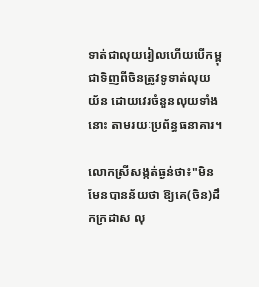ទាត់ជាលុយរៀលហើយបើកម្ពុជាទិញពីចិនត្រូវទូទាត់លុយ យ័ន ដោយវេរចំនួនលុយទាំង នោះ តាមរយៈប្រព័ន្ធធនាគារ។

លោកស្រីសង្កត់ធ្ងន់ថា៖"មិនមែនបានន័យថា ឱ្យគេ(ចិន)ដឹកក្រដាស លុ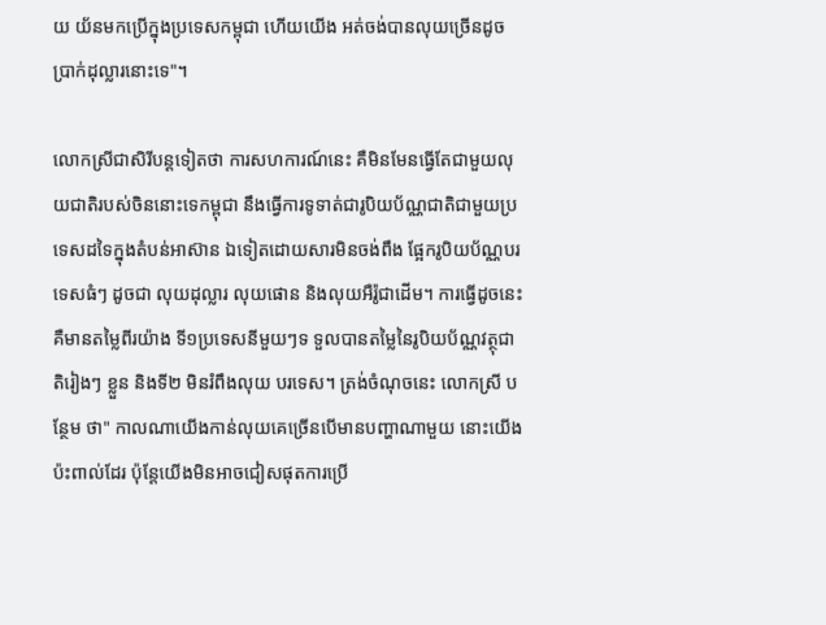យ យ័នមកប្រើក្នុងប្រទេសកម្ពុជា ហើយយើង អត់ចង់បានលុយច្រើនដូចប្រាក់ដុល្លារនោះទេ"។

លោកស្រីជាសិរីបន្តទៀតថា ការសហការណ៍នេះ គឺមិនមែនធ្វើតែជាមួយលុយជាតិរបស់ចិននោះទេកម្ពុជា នឹងធ្វើការទូទាត់ជារូបិយប័ណ្ណជាតិជាមួយប្រទេសដទៃក្នុងតំបន់អាស៊ាន ឯទៀតដោយសារមិនចង់ពឹង ផ្អែករូបិយប័ណ្ណបរទេសធំៗ ដូចជា លុយដុល្លារ លុយផោន និងលុយអឺរ៉ូជាដើម។ ការធ្វើដូចនេះ គឺមានតម្លៃពីរយ៉ាង ទី១ប្រទេសនីមួយៗទ ទួលបានតម្លៃនៃរូបិយប័ណ្ណវត្ថុជាតិរៀងៗ ខ្លួន និងទី២ មិនរំពឹងលុយ បរទេស។ ត្រង់ចំណុចនេះ លោកស្រី បន្ថែម ថា" កាលណាយើងកាន់លុយគេច្រើនបើមានបញ្ហាណាមួយ នោះយើងប៉ះពាល់ដែរ ប៉ុន្តែយើងមិនអាចជៀសផុតការប្រើ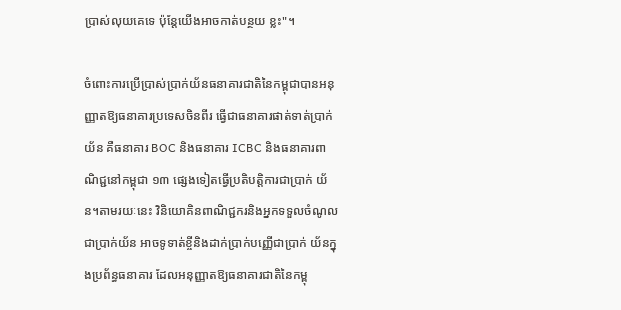ប្រាស់លុយគេទេ ប៉ុន្តែយើងអាចកាត់បន្ថយ ខ្លះ"។

ចំពោះការប្រើប្រាស់ប្រាក់យ័នធនាគារជាតិនៃកម្ពុជាបានអនុញ្ញាតឱ្យធនាគារប្រទេសចិនពីរ ធ្វើជាធនាគារផាត់ទាត់ប្រាក់យ័ន គឺធនាគារ BOC និងធនាគារ ICBC និងធនាគារពាណិជ្ជនៅកម្ពុជា ១៣ ផ្សេងទៀតធ្វើប្រតិបត្តិការជាប្រាក់ យ័ន។តាមរយៈនេះ វិនិយោគិនពាណិជ្ជករនិងអ្នកទទួលចំណូលជាប្រាក់យ័ន អាចទូទាត់ខ្ចីនិងដាក់ប្រាក់បញ្ញើជាប្រាក់ យ័នក្នុងប្រព័ន្ធធនាគារ ដែលអនុញ្ញាតឱ្យធនាគារជាតិនៃកម្ពុ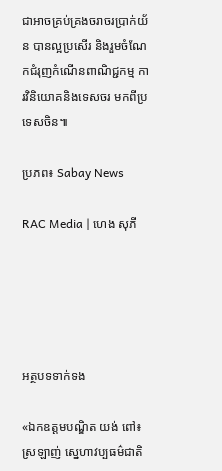ជាអាចគ្រប់គ្រងចរាចរប្រាក់យ័ន បានល្អប្រសើរ និងរួមចំណែកជំរុញកំណើនពាណិជ្ជកម្ម ការវិនិយោគនិងទេសចរ មកពីប្រទេសចិន៕

ប្រភព៖ Sabay News

RAC Media | ហេង សុភី





អត្ថបទទាក់ទង

«ឯកឧត្ដមបណ្ឌិត យង់ ពៅ៖ ស្រឡាញ់ ស្នេហាវប្បធម៌ជាតិ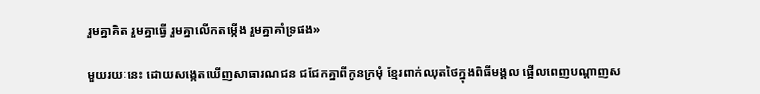រួមគ្នាគិត រួមគ្នាធ្វើ រួមគ្នាលើកតម្កើង រួមគ្នាគាំទ្រផង»

មួយរយៈនេះ ដោយសង្កេតឃើញសាធារណជន ជជែកគ្នាពីកូនក្រមុំ ខ្មែរពាក់ឈុតថៃក្នុងពិធីមង្គល ផ្អើលពេញបណ្តាញស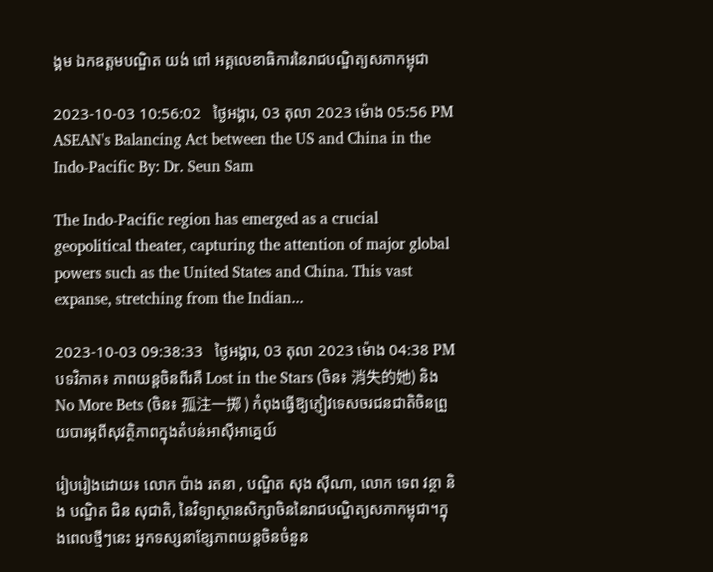ង្គម ឯកឧត្ដមបណ្ឌិត យង់ ពៅ អគ្គលេខាធិការនៃរាជបណ្ឌិត្យសភាកម្ពុជា

2023-10-03 10:56:02   ថ្ងៃអង្គារ, 03 តុលា 2023 ម៉ោង 05:56 PM
ASEAN's Balancing Act between the US and China in the Indo-Pacific By: Dr. Seun Sam

The Indo-Pacific region has emerged as a crucial geopolitical theater, capturing the attention of major global powers such as the United States and China. This vast expanse, stretching from the Indian...

2023-10-03 09:38:33   ថ្ងៃអង្គារ, 03 តុលា 2023 ម៉ោង 04:38 PM
បទវិភាគ៖ ភាពយន្តចិនពីរគឺ Lost in the Stars (ចិន៖ 消失的她) និង No More Bets (ចិន៖ 孤注一掷 ) កំពុងធ្វើឱ្យភ្ញៀវទេសចរជនជាតិចិនព្រួយបារម្ភពីសុវត្ថិភាពក្នុងតំបន់អាស៊ីអាគ្នេយ៍

រៀបរៀងដោយ៖ លោក ប៉ាង រតនា , បណ្ឌិត សុង ស៊ីណា, លោក ទេព វន្ថា និង បណ្ឌិត ជិន សុជាតិ, នៃវិទ្យាស្ថានសិក្សាចិននៃរាជបណ្ឌិត្យសភាកម្ពុជា។ក្នុងពេលថ្មីៗនេះ អ្នកទស្សនាខ្សែភាពយន្តចិនចំនួន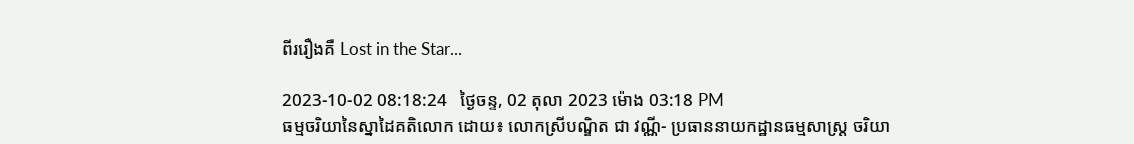ពីររឿងគឺ Lost in the Star...

2023-10-02 08:18:24   ថ្ងៃចន្ទ, 02 តុលា 2023 ម៉ោង 03:18 PM
ធម្មចរិយានៃស្នាដៃគតិលោក ដោយ៖ លោកស្រីបណ្ឌិត ជា វណ្ណី- ប្រធាននាយកដ្ឋានធម្មសាស្រ្ត ចរិយា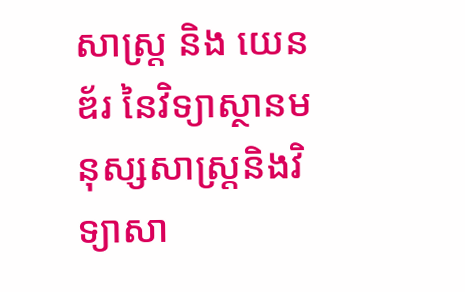សាស្រ្ត និង យេនឌ័រ នៃវិទ្យាស្ថានមនុស្សសាស្រ្តនិងវិទ្យាសា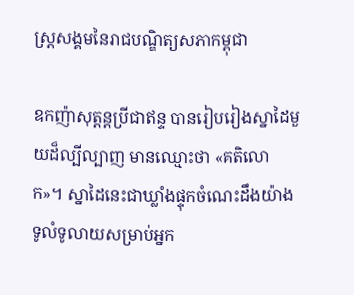ស្រ្តសង្គមនៃរាជបណ្ឌិត្យសភាកម្ពុជា

ឧកញ៉ាសុត្តន្តប្រីជាឥន្ទ បានរៀបរៀងស្នាដៃមួយដ៏ល្បីល្បាញ មានឈ្មោះថា «គតិលោក»។ ស្នាដៃនេះជាឃ្លាំងផ្ទុកចំណេះដឹងយ៉ាងទូលំទូលាយសម្រាប់អ្នក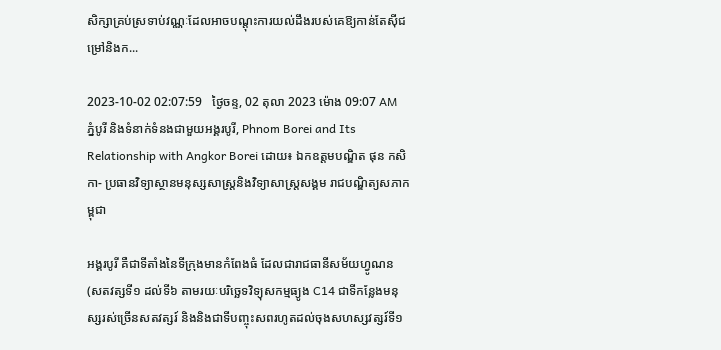សិក្សាគ្រប់ស្រទាប់វណ្ណៈដែលអាចបណ្តុះការយល់ដឹងរបស់គេឱ្យកាន់តែស៊ីជម្រៅនិងក...

2023-10-02 02:07:59   ថ្ងៃចន្ទ, 02 តុលា 2023 ម៉ោង 09:07 AM
ភ្នំបូរី និងទំនាក់ទំនងជាមួយអង្គរបូរី, Phnom Borei and Its Relationship with Angkor Borei ដោយ៖ ឯកឧត្តមបណ្ឌិត ផុន កសិកា- ប្រធានវិទ្យាស្ថានមនុស្សសាស្ត្រនិងវិទ្យាសាស្ត្រសង្គម រាជបណ្ឌិត្យសភាកម្ពុជា

អង្គរបូរី គឺជាទីតាំងនៃទីក្រុងមានកំពែងធំ ដែលជារាជធានីសម័យហ្វូណន (សតវត្សទី១ ដល់ទី៦ តាមរយៈបរិច្ឆេទវិទ្យុសកម្មធ្យូង C14 ជាទីកន្លែងមនុស្សរស់ច្រើនសតវត្សរ៍ និងនិងជាទីបញ្ចុះសពរហូតដល់ចុងសហស្សវត្សរ៍ទី១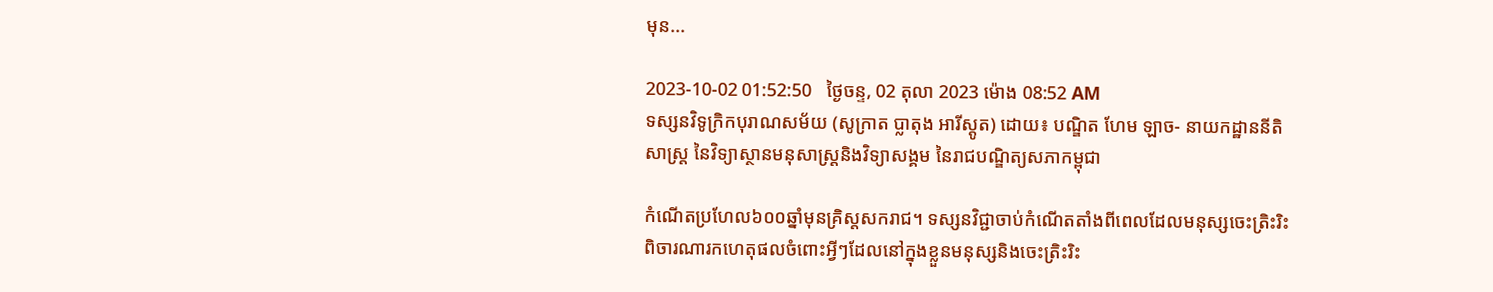មុន...

2023-10-02 01:52:50   ថ្ងៃចន្ទ, 02 តុលា 2023 ម៉ោង 08:52 AM
ទស្សនវិទូក្រិកបុរាណសម័យ (សូក្រាត ប្លាតុង អារីស្តូត) ដោយ៖ បណ្ឌិត ហែម ឡាច- នាយកដ្ឋាននីតិសាស្ត្រ នៃវិទ្យាស្ថានមនុសាស្ត្រនិងវិទ្យាសង្គម នៃរាជបណ្ឌិត្យសភាកម្ពុជា

កំណើតប្រហែល៦០០ឆ្នាំមុនគ្រិស្តសករាជ។ ទស្សនវិជ្ជាចាប់កំណើតតាំងពីពេលដែលមនុស្សចេះត្រិះរិះពិចារណារកហេតុផលចំពោះអ្វីៗដែលនៅក្នុងខ្លួនមនុស្សនិងចេះត្រិះរិះ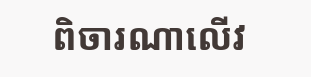ពិចារណាលើវ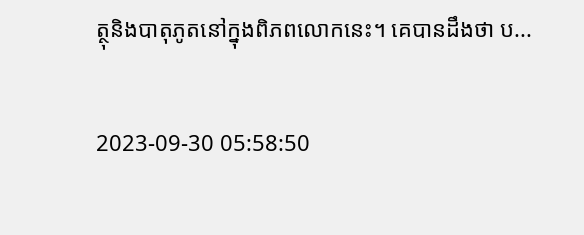ត្ថុនិងបាតុភូតនៅក្នុងពិភពលោកនេះ។ គេបានដឹងថា ប...

2023-09-30 05:58:50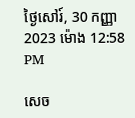ថ្ងៃសៅរ៍, 30 កញ្ញា 2023 ម៉ោង 12:58 PM

សេច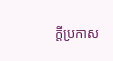ក្តីប្រកាស